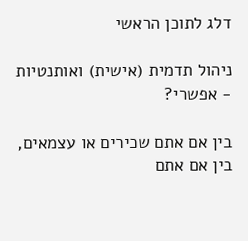דלג לתוכן הראשי

ניהול תדמית (אישית) ואותנטיות - אפשרי?

בין אם אתם שכירים או עצמאים, בין אם אתם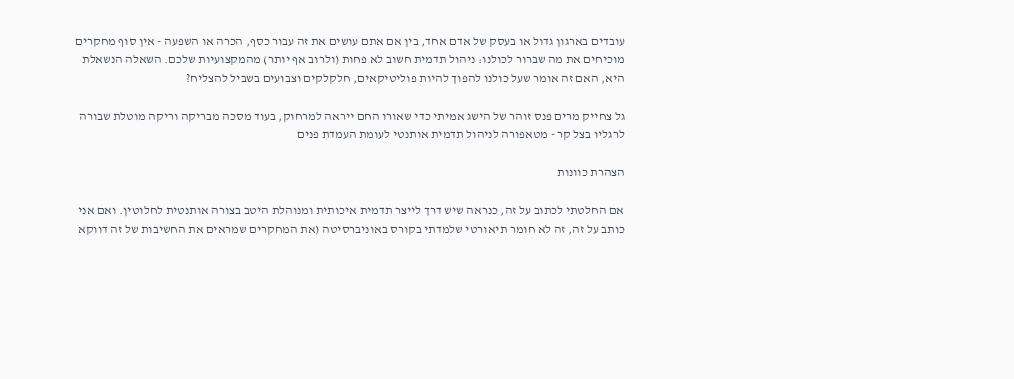עובדים בארגון גדול או בעסק של אדם אחד, בין אם אתם עושים את זה עבור כסף, הכרה או השפעה - אין סוף מחקרים מוכיחים את מה שברור לכולנו: ניהול תדמית חשוב לא פחות (ולרוב אף יותר) מהמקצועיות שלכם. השאלה הנשאלת היא, האם זה אומר שעל כולנו להפוך להיות פוליטיקאים, חלקלקים וצבועים בשביל להצליח?

גל צחייק מרים פנס זוהר של הישג אמיתי כדי שאורו החם ייראה למרחוק, בעוד מסכה מבריקה וריקה מוטלת שבורה לרגליו בצל קר - מטאפורה לניהול תדמית אותנטי לעומת העמדת פנים

הצהרת כוונות

אם החלטתי לכתוב על זה, כנראה שיש דרך לייצר תדמית איכותית ומנוהלת היטב בצורה אותנטית לחלוטין. ואם אני כותב על זה, זה לא חומר תיאורטי שלמדתי בקורס באוניברסיטה (את המחקרים שמראים את החשיבות של זה דווקא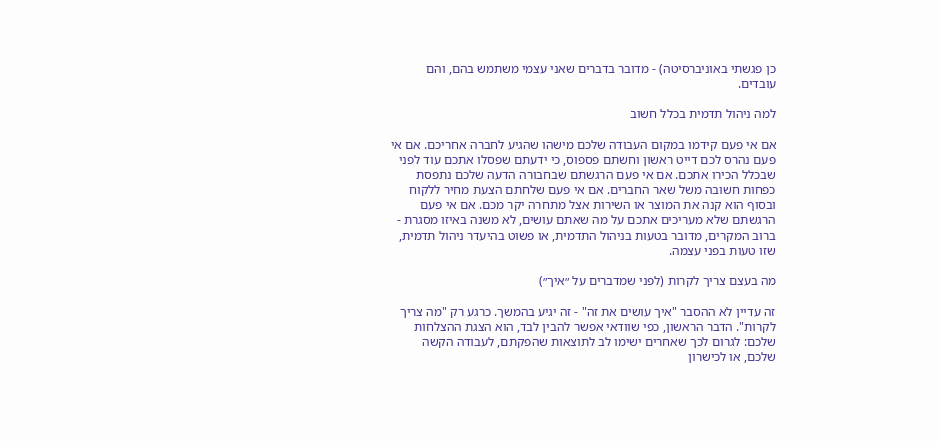כן פגשתי באוניברסיטה) - מדובר בדברים שאני עצמי משתמש בהם, והם עובדים.

למה ניהול תדמית בכלל חשוב

אם אי פעם קידמו במקום העבודה שלכם מישהו שהגיע לחברה אחריכם. אם אי פעם נהרס לכם דייט ראשון וחשתם פספוס, כי ידעתם שפסלו אתכם עוד לפני שבכלל הכירו אתכם. אם אי פעם הרגשתם שבחבורה הדעה שלכם נתפסת כפחות חשובה משל שאר החברים. אם אי פעם שלחתם הצעת מחיר ללקוח ובסוף הוא קנה את המוצר או השירות אצל מתחרה יקר מכם. אם אי פעם הרגשתם שלא מעריכים אתכם על מה שאתם עושים, לא משנה באיזו מסגרת - ברוב המקרים, מדובר בטעות בניהול התדמית, או פשוט בהיעדר ניהול תדמית, שזו טעות בפני עצמה.

מה בעצם צריך לקרות (לפני שמדברים על ״איך״)

זה עדיין לא ההסבר "איך עושים את זה" - זה יגיע בהמשך. כרגע רק "מה צריך לקרות". הדבר הראשון, כפי שוודאי אפשר להבין לבד, הוא הצגת ההצלחות שלכם: לגרום לכך שאחרים ישימו לב לתוצאות שהפקתם, לעבודה הקשה שלכם, או לכישרון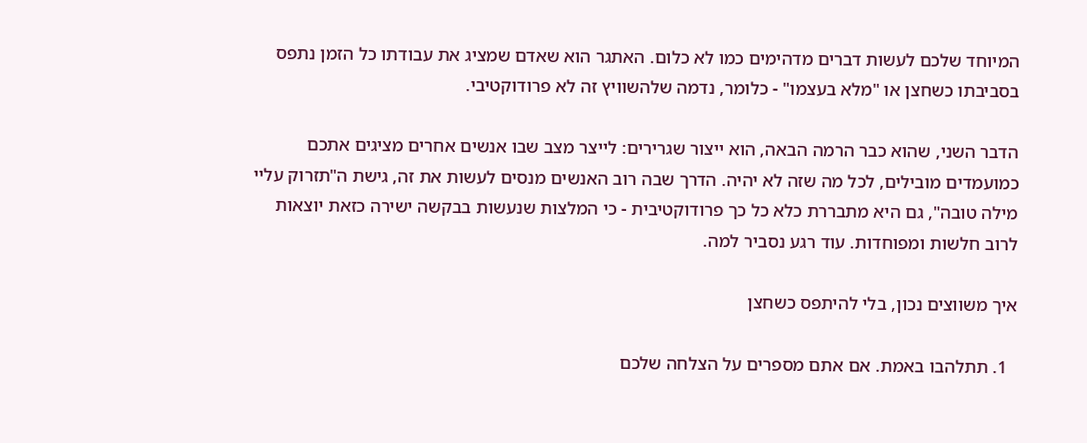המיוחד שלכם לעשות דברים מדהימים כמו לא כלום. האתגר הוא שאדם שמציג את עבודתו כל הזמן נתפס בסביבתו כשחצן או "מלא בעצמו" - כלומר, נדמה שלהשוויץ זה לא פרודוקטיבי.

הדבר השני, שהוא כבר הרמה הבאה, הוא ייצור שגרירים: לייצר מצב שבו אנשים אחרים מציגים אתכם כמועמדים מובילים, לכל מה שזה לא יהיה. הדרך שבה רוב האנשים מנסים לעשות את זה, גישת ה"תזרוק עליי מילה טובה", גם היא מתבררת כלא כל כך פרודוקטיבית - כי המלצות שנעשות בבקשה ישירה כזאת יוצאות לרוב חלשות ומפוחדות. עוד רגע נסביר למה.

איך משווצים נכון, בלי להיתפס כשחצן

  1. תתלהבו באמת. אם אתם מספרים על הצלחה שלכם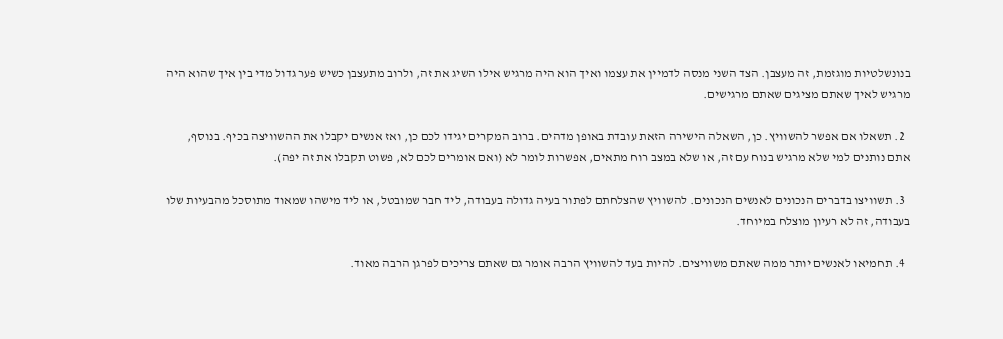בנונשלטיות מוגזמת, זה מעצבן. הצד השני מנסה לדמיין את עצמו ואיך הוא היה מרגיש אילו השיג את זה, ולרוב מתעצבן כשיש פער גדול מדי בין איך שהוא היה מרגיש לאיך שאתם מציגים שאתם מרגישים.

  2. תשאלו אם אפשר להשוויץ. כן, השאלה הישירה הזאת עובדת באופן מדהים. ברוב המקרים יגידו לכם כן, ואז אנשים יקבלו את ההשוויצה בכיף. בנוסף, אתם נותנים למי שלא מרגיש בנוח עם זה, או שלא במצב רוח מתאים, אפשרות לומר לא (ואם אומרים לכם לא, פשוט תקבלו את זה יפה).

  3. תשוויצו בדברים הנכונים לאנשים הנכונים. להשוויץ שהצלחתם לפתור בעיה גדולה בעבודה, ליד חבר שמובטל, או ליד מישהו שמאוד מתוסכל מהבעיות שלו בעבודה, זה לא רעיון מוצלח במיוחד.

  4. תחמיאו לאנשים יותר ממה שאתם משוויצים. להיות בעד להשוויץ הרבה אומר גם שאתם צריכים לפרגן הרבה מאוד.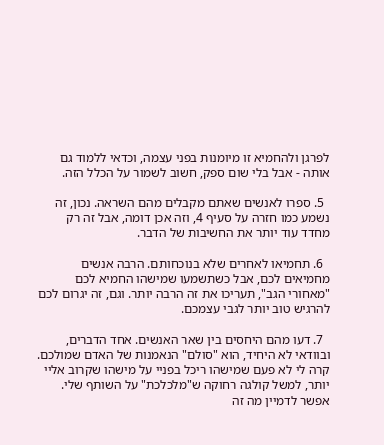לפרגן ולהחמיא זו מיומנות בפני עצמה, וכדאי ללמוד גם אותה - אבל בלי שום ספק, חשוב לשמור על הכלל הזה.

  5. ספרו לאנשים שאתם מקבלים מהם השראה. נכון, זה נשמע כמו חזרה על סעיף 4, וזה אכן דומה, אבל זה רק מחדד עוד יותר את החשיבות של הדבר.

  6. תחמיאו לאחרים שלא בנוכחותם. הרבה אנשים מחמיאים לכם, אבל כשתשמעו שמישהו החמיא לכם "מאחורי הגב", תעריכו את זה הרבה יותר. וגם, זה יגרום לכם להרגיש טוב יותר לגבי עצמכם.

  7. דעו מהם היחסים בין שאר האנשים. אחד הדברים, ובוודאי לא היחיד, הוא "סולם" הנאמנות של האדם שמולכם. קרה לי לא פעם שמישהו ריכל בפניי על מישהו שקרוב אליי יותר, למשל קולגה רחוקה ש"מלכלכת" על השותף שלי. אפשר לדמיין מה זה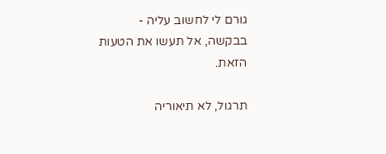גורם לי לחשוב עליה - בבקשה, אל תעשו את הטעות הזאת.

תרגול, לא תיאוריה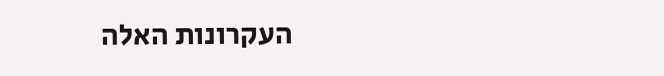העקרונות האלה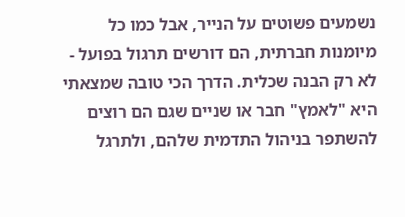נשמעים פשוטים על הנייר, אבל כמו כל מיומנות חברתית, הם דורשים תרגול בפועל - לא רק הבנה שכלית. הדרך הכי טובה שמצאתי היא "לאמץ" חבר או שניים שגם הם רוצים להשתפר בניהול התדמית שלהם, ולתרגל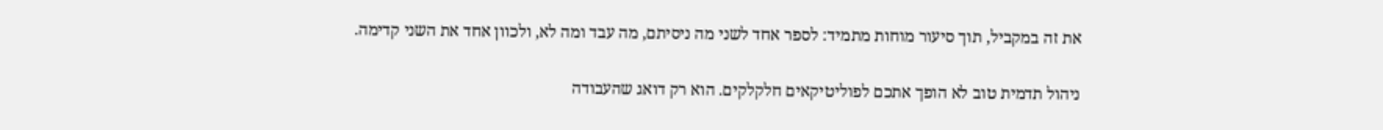את זה במקביל, תוך סיעור מוחות מתמיד: לספר אחד לשני מה ניסיתם, מה עבד ומה לא, ולכוון אחד את השני קדימה.

ניהול תדמית טוב לא הופך אתכם לפוליטיקאים חלקלקים. הוא רק דואג שהעבודה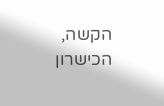הקשה, הכישרון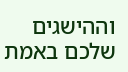וההישגים שלכם באמת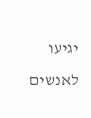יגיעו לאנשים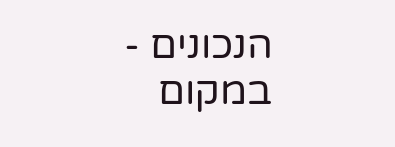הנכונים - במקום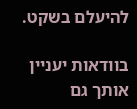להיעלם בשקט.

בוודאות יעניין אותך גם